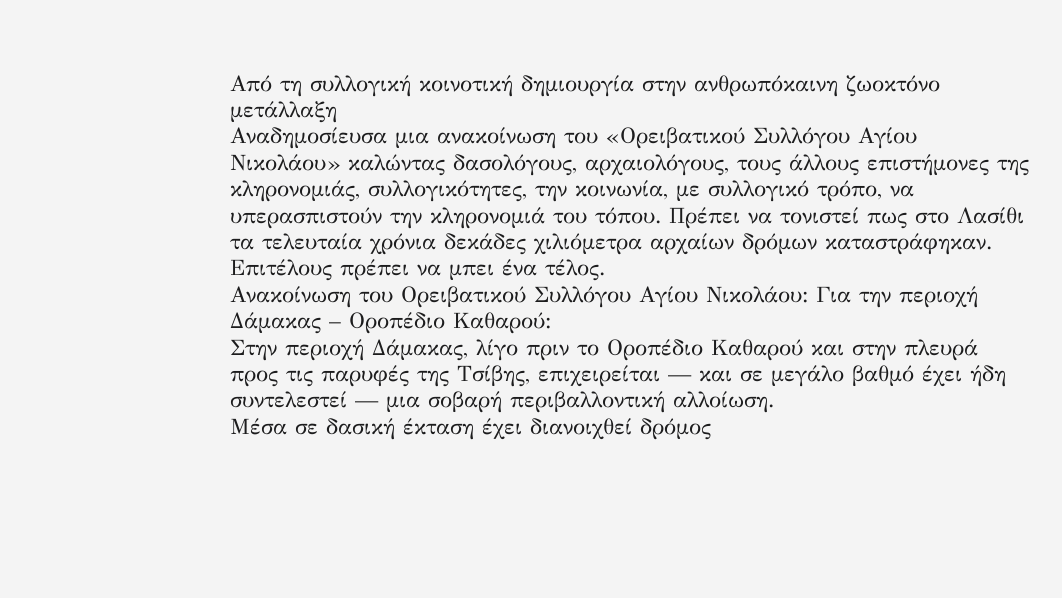Από τη συλλογική κοινοτική δημιουργία στην ανθρωπόκαινη ζωοκτόνο μετάλλαξη
Αναδημοσίευσα μια ανακοίνωση του «Ορειβατικού Συλλόγου Αγίου Νικολάου» καλώντας δασολόγους, αρχαιολόγους, τους άλλους επιστήμονες της κληρονομιάς, συλλογικότητες, την κοινωνία, με συλλογικό τρόπο, να υπερασπιστούν την κληρονομιά του τόπου. Πρέπει να τονιστεί πως στο Λασίθι τα τελευταία χρόνια δεκάδες χιλιόμετρα αρχαίων δρόμων καταστράφηκαν.
Επιτέλους πρέπει να μπει ένα τέλος.
Ανακοίνωση του Ορειβατικού Συλλόγου Αγίου Νικολάου: Για την περιοχή Δάμακας – Οροπέδιο Καθαρού:
Στην περιοχή Δάμακας, λίγο πριν το Οροπέδιο Καθαρού και στην πλευρά προς τις παρυφές της Τσίβης, επιχειρείται — και σε μεγάλο βαθμό έχει ήδη συντελεστεί — μια σοβαρή περιβαλλοντική αλλοίωση.
Μέσα σε δασική έκταση έχει διανοιχθεί δρόμος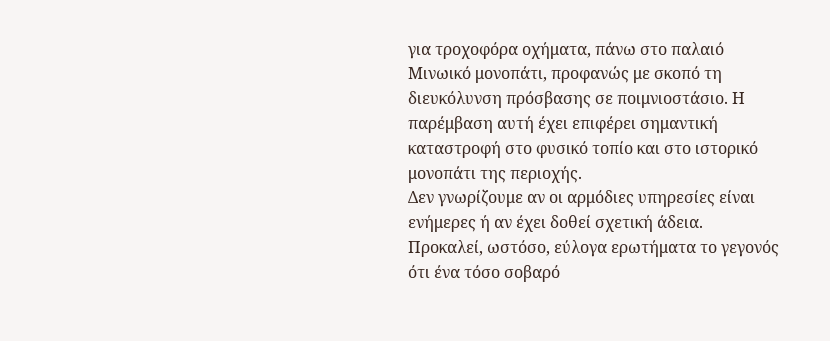για τροχοφόρα οχήματα, πάνω στο παλαιό Μινωικό μονοπάτι, προφανώς με σκοπό τη διευκόλυνση πρόσβασης σε ποιμνιοστάσιο. Η παρέμβαση αυτή έχει επιφέρει σημαντική καταστροφή στο φυσικό τοπίο και στο ιστορικό μονοπάτι της περιοχής.
Δεν γνωρίζουμε αν οι αρμόδιες υπηρεσίες είναι ενήμερες ή αν έχει δοθεί σχετική άδεια. Προκαλεί, ωστόσο, εύλογα ερωτήματα το γεγονός ότι ένα τόσο σοβαρό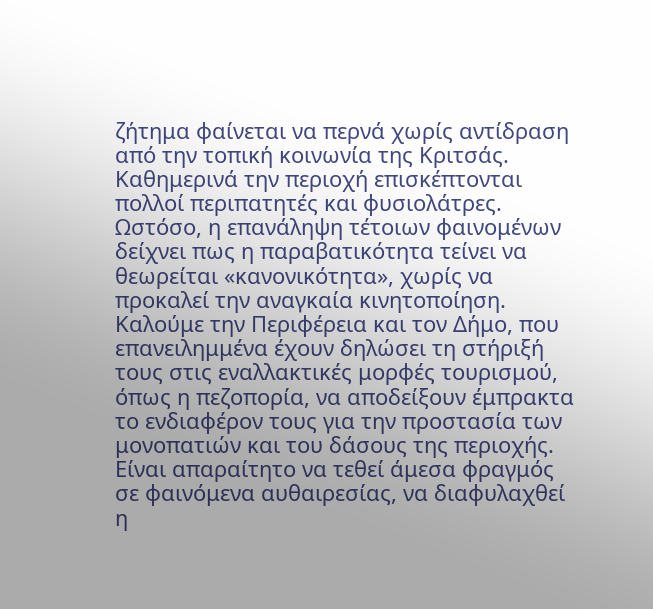ζήτημα φαίνεται να περνά χωρίς αντίδραση από την τοπική κοινωνία της Κριτσάς.
Καθημερινά την περιοχή επισκέπτονται πολλοί περιπατητές και φυσιολάτρες. Ωστόσο, η επανάληψη τέτοιων φαινομένων δείχνει πως η παραβατικότητα τείνει να θεωρείται «κανονικότητα», χωρίς να προκαλεί την αναγκαία κινητοποίηση.
Καλούμε την Περιφέρεια και τον Δήμο, που επανειλημμένα έχουν δηλώσει τη στήριξή τους στις εναλλακτικές μορφές τουρισμού, όπως η πεζοπορία, να αποδείξουν έμπρακτα το ενδιαφέρον τους για την προστασία των μονοπατιών και του δάσους της περιοχής.
Είναι απαραίτητο να τεθεί άμεσα φραγμός σε φαινόμενα αυθαιρεσίας, να διαφυλαχθεί η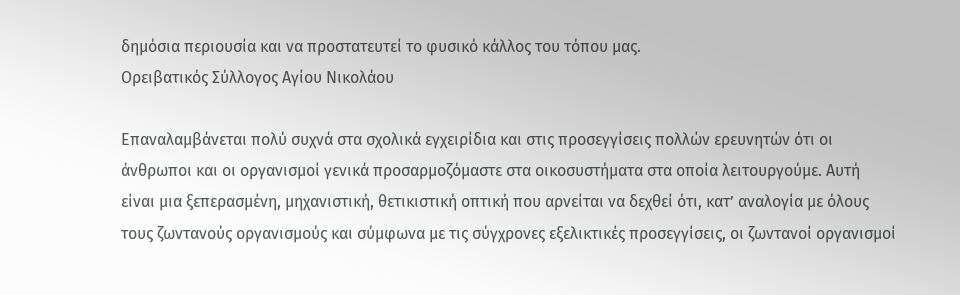δημόσια περιουσία και να προστατευτεί το φυσικό κάλλος του τόπου μας.
Ορειβατικός Σύλλογος Αγίου Νικολάου

Επαναλαμβάνεται πολύ συχνά στα σχολικά εγχειρίδια και στις προσεγγίσεις πολλών ερευνητών ότι οι άνθρωποι και οι οργανισμοί γενικά προσαρμοζόμαστε στα οικοσυστήματα στα οποία λειτουργούμε. Αυτή είναι μια ξεπερασμένη, μηχανιστική, θετικιστική οπτική που αρνείται να δεχθεί ότι, κατ’ αναλογία με όλους τους ζωντανούς οργανισμούς και σύμφωνα με τις σύγχρονες εξελικτικές προσεγγίσεις, οι ζωντανοί οργανισμοί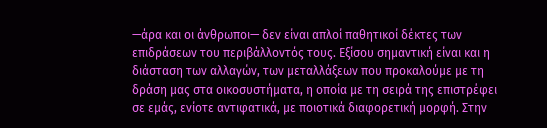—άρα και οι άνθρωποι— δεν είναι απλοί παθητικοί δέκτες των επιδράσεων του περιβάλλοντός τους. Εξίσου σημαντική είναι και η διάσταση των αλλαγών, των μεταλλάξεων που προκαλούμε με τη δράση μας στα οικοσυστήματα, η οποία με τη σειρά της επιστρέφει σε εμάς, ενίοτε αντιφατικά, με ποιοτικά διαφορετική μορφή. Στην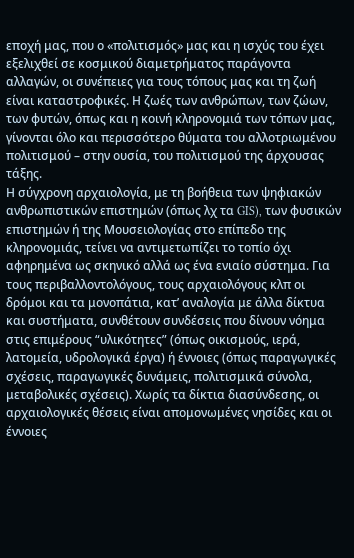εποχή μας, που ο «πολιτισμός» μας και η ισχύς του έχει εξελιχθεί σε κοσμικού διαμετρήματος παράγοντα αλλαγών, οι συνέπειες για τους τόπους μας και τη ζωή είναι καταστροφικές. Η ζωές των ανθρώπων, των ζώων, των φυτών, όπως και η κοινή κληρονομιά των τόπων μας, γίνονται όλο και περισσότερο θύματα του αλλοτριωμένου πολιτισμού – στην ουσία, του πολιτισμού της άρχουσας τάξης.
Η σύγχρονη αρχαιολογία, με τη βοήθεια των ψηφιακών ανθρωπιστικών επιστημών (όπως λχ τα GIS), των φυσικών επιστημών ή της Μουσειολογίας στο επίπεδο της κληρονομιάς, τείνει να αντιμετωπίζει το τοπίο όχι αφηρημένα ως σκηνικό αλλά ως ένα ενιαίο σύστημα. Για τους περιβαλλοντολόγους, τους αρχαιολόγους κλπ οι δρόμοι και τα μονοπάτια, κατ’ αναλογία με άλλα δίκτυα και συστήματα, συνθέτουν συνδέσεις που δίνουν νόημα στις επιμέρους “υλικότητες” (όπως οικισμούς, ιερά, λατομεία, υδρολογικά έργα) ή έννοιες (όπως παραγωγικές σχέσεις, παραγωγικές δυνάμεις, πολιτισμικά σύνολα, μεταβολικές σχέσεις). Χωρίς τα δίκτια διασύνδεσης, οι αρχαιολογικές θέσεις είναι απομονωμένες νησίδες και οι έννοιες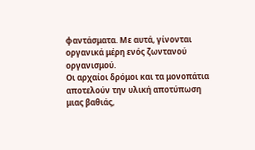φαντάσματα. Με αυτά, γίνονται οργανικά μέρη ενός ζωντανού οργανισμού.
Οι αρχαίοι δρόμοι και τα μονοπάτια αποτελούν την υλική αποτύπωση μιας βαθιάς,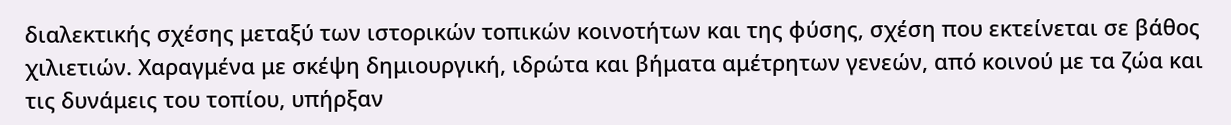διαλεκτικής σχέσης μεταξύ των ιστορικών τοπικών κοινοτήτων και της φύσης, σχέση που εκτείνεται σε βάθος χιλιετιών. Χαραγμένα με σκέψη δημιουργική, ιδρώτα και βήματα αμέτρητων γενεών, από κοινού με τα ζώα και τις δυνάμεις του τοπίου, υπήρξαν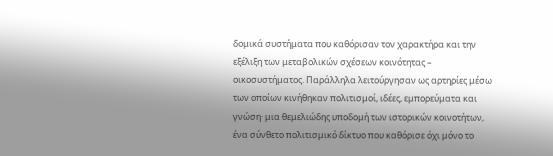δομικά συστήματα που καθόρισαν τον χαρακτήρα και την εξέλιξη των μεταβολικών σχέσεων κοινότητας – οικοσυστήματος. Παράλληλα λειτούργησαν ως αρτηρίες μέσω των οποίων κινήθηκαν πολιτισμοί, ιδέες, εμπορεύματα και γνώση· μια θεμελιώδης υποδομή των ιστορικών κοινοτήτων, ένα σύνθετο πολιτισμικό δίκτυο που καθόρισε όχι μόνο το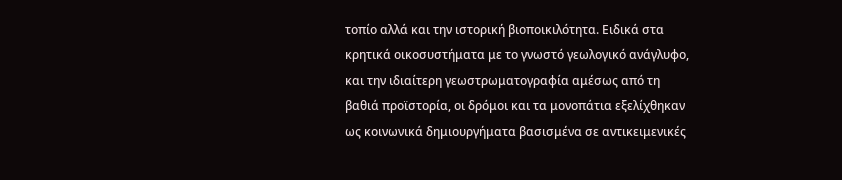τοπίο αλλά και την ιστορική βιοποικιλότητα. Ειδικά στα κρητικά οικοσυστήματα με το γνωστό γεωλογικό ανάγλυφο, και την ιδιαίτερη γεωστρωματογραφία αμέσως από τη βαθιά προϊστορία, οι δρόμοι και τα μονοπάτια εξελίχθηκαν ως κοινωνικά δημιουργήματα βασισμένα σε αντικειμενικές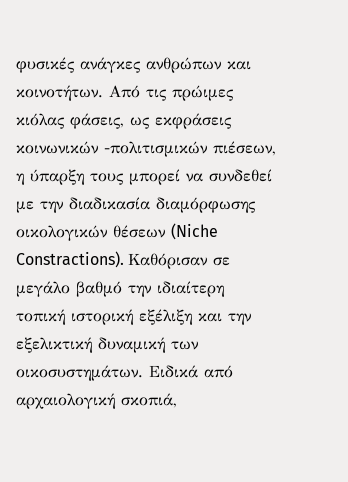φυσικές ανάγκες ανθρώπων και κοινοτήτων. Από τις πρώιμες κιόλας φάσεις, ως εκφράσεις κοινωνικών -πολιτισμικών πιέσεων, η ύπαρξη τους μπορεί να συνδεθεί με την διαδικασία διαμόρφωσης οικολογικών θέσεων (Niche Constractions). Καθόρισαν σε μεγάλο βαθμό την ιδιαίτερη τοπική ιστορική εξέλιξη και την εξελικτική δυναμική των οικοσυστημάτων. Ειδικά από αρχαιολογική σκοπιά,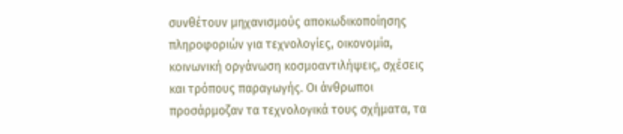συνθέτουν μηχανισμούς αποκωδικοποίησης πληροφοριών για τεχνολογίες, οικονομία, κοινωνική οργάνωση κοσμοαντιλήψεις, σχέσεις και τρόπους παραγωγής. Οι άνθρωποι προσάρμοζαν τα τεχνολογικά τους σχήματα, τα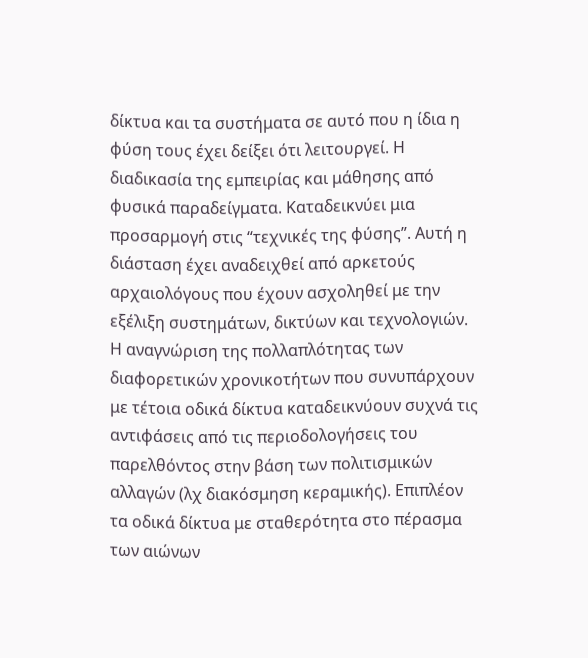δίκτυα και τα συστήματα σε αυτό που η ίδια η φύση τους έχει δείξει ότι λειτουργεί. Η διαδικασία της εμπειρίας και μάθησης από φυσικά παραδείγματα. Καταδεικνύει μια προσαρμογή στις “τεχνικές της φύσης”. Αυτή η διάσταση έχει αναδειχθεί από αρκετούς αρχαιολόγους που έχουν ασχοληθεί με την εξέλιξη συστημάτων, δικτύων και τεχνολογιών. Η αναγνώριση της πολλαπλότητας των διαφορετικών χρονικοτήτων που συνυπάρχουν με τέτοια οδικά δίκτυα καταδεικνύουν συχνά τις αντιφάσεις από τις περιοδολογήσεις του παρελθόντος στην βάση των πολιτισμικών αλλαγών (λχ διακόσμηση κεραμικής). Επιπλέον τα οδικά δίκτυα με σταθερότητα στο πέρασμα των αιώνων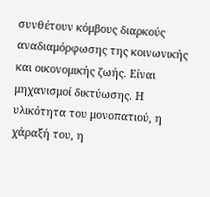συνθέτουν κόμβους διαρκούς αναδιαμόρφωσης της κοινωνικής και οικονομικής ζωής. Είναι μηχανισμοί δικτύωσης. Η υλικότητα του μονοπατιού, η χάραξή του, η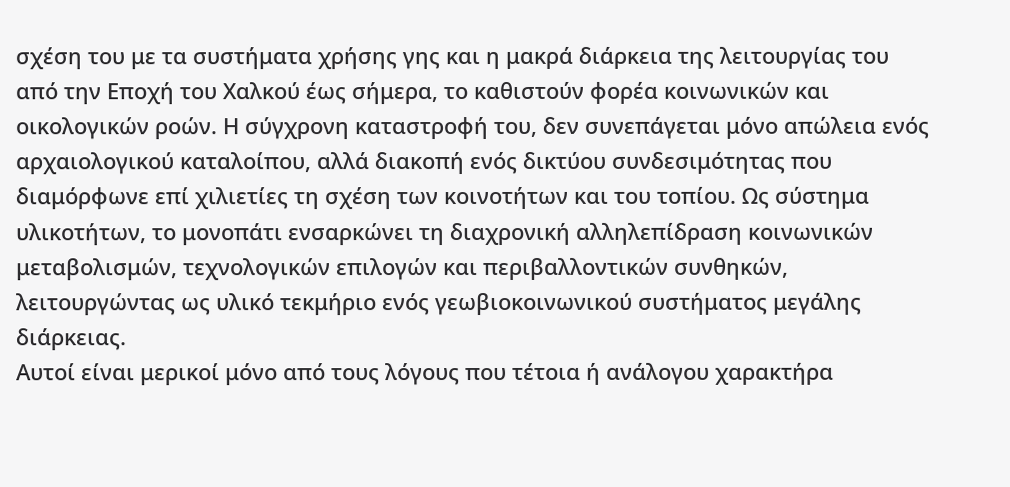σχέση του με τα συστήματα χρήσης γης και η μακρά διάρκεια της λειτουργίας του από την Εποχή του Χαλκού έως σήμερα, το καθιστούν φορέα κοινωνικών και οικολογικών ροών. Η σύγχρονη καταστροφή του, δεν συνεπάγεται μόνο απώλεια ενός αρχαιολογικού καταλοίπου, αλλά διακοπή ενός δικτύου συνδεσιμότητας που διαμόρφωνε επί χιλιετίες τη σχέση των κοινοτήτων και του τοπίου. Ως σύστημα υλικοτήτων, το μονοπάτι ενσαρκώνει τη διαχρονική αλληλεπίδραση κοινωνικών μεταβολισμών, τεχνολογικών επιλογών και περιβαλλοντικών συνθηκών, λειτουργώντας ως υλικό τεκμήριο ενός γεωβιοκοινωνικού συστήματος μεγάλης διάρκειας.
Αυτοί είναι μερικοί μόνο από τους λόγους που τέτοια ή ανάλογου χαρακτήρα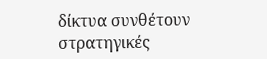δίκτυα συνθέτουν στρατηγικές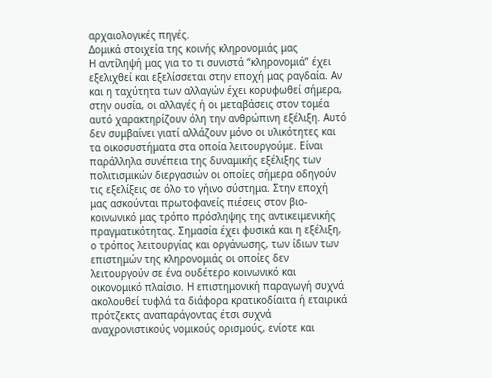αρχαιολογικές πηγές.
Δομικά στοιχεία της κοινής κληρονομιάς μας
Η αντίληψή μας για το τι συνιστά “κληρονομιά” έχει εξελιχθεί και εξελίσσεται στην εποχή μας ραγδαία. Αν και η ταχύτητα των αλλαγών έχει κορυφωθεί σήμερα, στην ουσία, οι αλλαγές ή οι μεταβάσεις στον τομέα αυτό χαρακτηρίζουν όλη την ανθρώπινη εξέλιξη. Αυτό δεν συμβαίνει γιατί αλλάζουν μόνο οι υλικότητες και τα οικοσυστήματα στα οποία λειτουργούμε. Είναι παράλληλα συνέπεια της δυναμικής εξέλιξης των πολιτισμικών διεργασιών οι οποίες σήμερα οδηγούν τις εξελίξεις σε όλο το γήινο σύστημα. Στην εποχή μας ασκούνται πρωτοφανείς πιέσεις στον βιο-κοινωνικό μας τρόπο πρόσληψης της αντικειμενικής πραγματικότητας. Σημασία έχει φυσικά και η εξέλιξη, ο τρόπος λειτουργίας και οργάνωσης, των ίδιων των επιστημών της κληρονομιάς οι οποίες δεν λειτουργούν σε ένα ουδέτερο κοινωνικό και οικονομικό πλαίσιο. Η επιστημονική παραγωγή συχνά ακολουθεί τυφλά τα διάφορα κρατικοδίαιτα ή εταιρικά πρότζεκτς αναπαράγοντας έτσι συχνά αναχρονιστικούς νομικούς ορισμούς, ενίοτε και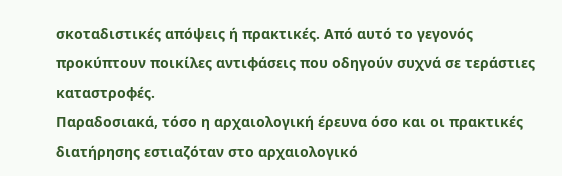σκοταδιστικές απόψεις ή πρακτικές. Από αυτό το γεγονός προκύπτουν ποικίλες αντιφάσεις που οδηγούν συχνά σε τεράστιες καταστροφές.
Παραδοσιακά, τόσο η αρχαιολογική έρευνα όσο και οι πρακτικές διατήρησης εστιαζόταν στο αρχαιολογικό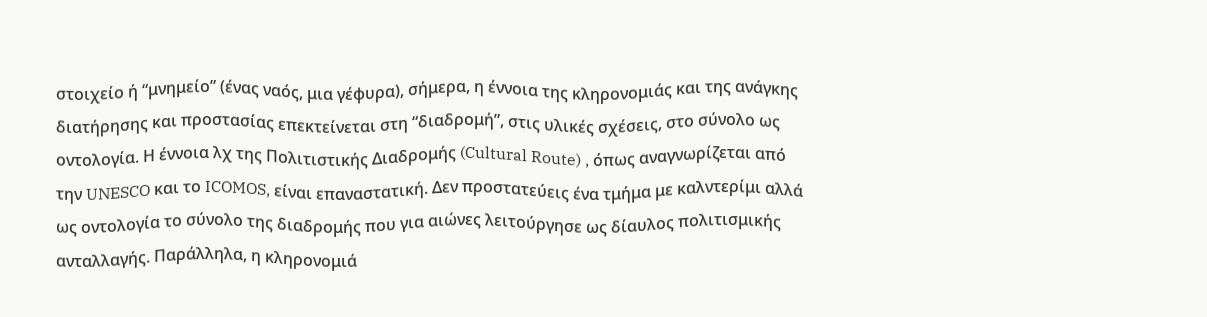στοιχείο ή “μνημείο” (ένας ναός, μια γέφυρα), σήμερα, η έννοια της κληρονομιάς και της ανάγκης διατήρησης και προστασίας επεκτείνεται στη “διαδρομή”, στις υλικές σχέσεις, στο σύνολο ως οντολογία. Η έννοια λχ της Πολιτιστικής Διαδρομής (Cultural Route) , όπως αναγνωρίζεται από την UNESCO και το ICOMOS, είναι επαναστατική. Δεν προστατεύεις ένα τμήμα με καλντερίμι αλλά ως οντολογία το σύνολο της διαδρομής που για αιώνες λειτούργησε ως δίαυλος πολιτισμικής ανταλλαγής. Παράλληλα, η κληρονομιά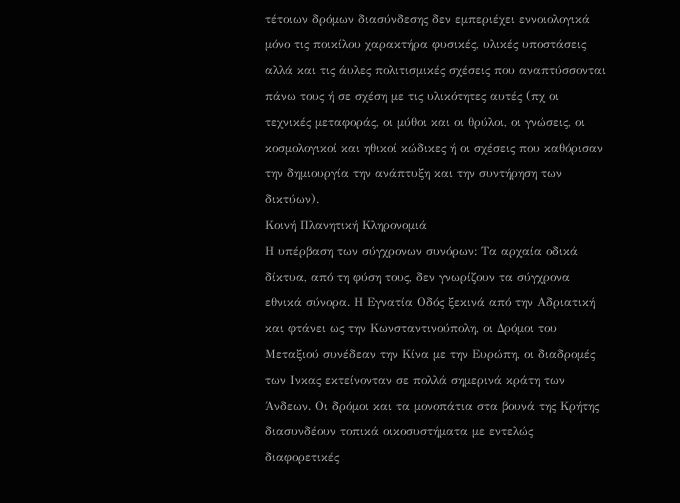τέτοιων δρόμων διασύνδεσης δεν εμπεριέχει εννοιολογικά μόνο τις ποικίλου χαρακτήρα φυσικές, υλικές υποστάσεις αλλά και τις άυλες πολιτισμικές σχέσεις που αναπτύσσονται πάνω τους ή σε σχέση με τις υλικότητες αυτές (πχ οι τεχνικές μεταφοράς, οι μύθοι και οι θρύλοι, οι γνώσεις, οι κοσμολογικοί και ηθικοί κώδικες ή οι σχέσεις που καθόρισαν την δημιουργία την ανάπτυξη και την συντήρηση των δικτύων).
Κοινή Πλανητική Κληρονομιά
Η υπέρβαση των σύγχρονων συνόρων: Τα αρχαία οδικά δίκτυα, από τη φύση τους, δεν γνωρίζουν τα σύγχρονα εθνικά σύνορα. Η Εγνατία Οδός ξεκινά από την Αδριατική και φτάνει ως την Κωνσταντινούπολη, οι Δρόμοι του Μεταξιού συνέδεαν την Κίνα με την Ευρώπη, οι διαδρομές των Ινκας εκτείνονταν σε πολλά σημερινά κράτη των Άνδεων. Οι δρόμοι και τα μονοπάτια στα βουνά της Κρήτης διασυνδέουν τοπικά οικοσυστήματα με εντελώς διαφορετικές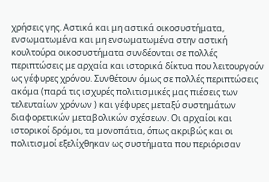χρήσεις γης. Αστικά και μη αστικά οικοσυστήματα, ενσωματωμένα και μη ενσωματωμένα στην αστική κουλτούρα οικοσυστήματα συνδέονται σε πολλές περιπτώσεις με αρχαία και ιστορικά δίκτυα που λειτουργούν ως γέφυρες χρόνου. Συνθέτουν όμως σε πολλές περιπτώσεις ακόμα (παρά τις ισχυρές πολιτισμικές μας πιέσεις των τελευταίων χρόνων ) και γέφυρες μεταξύ συστημάτων διαφορετικών μεταβολικών σχέσεων. Οι αρχαίοι και ιστορικοί δρόμοι, τα μονοπάτια, όπως ακριβώς και οι πολιτισμοί εξελίχθηκαν ως συστήματα που περιόρισαν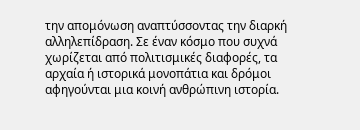την απομόνωση αναπτύσσοντας την διαρκή αλληλεπίδραση. Σε έναν κόσμο που συχνά χωρίζεται από πολιτισμικές διαφορές, τα αρχαία ή ιστορικά μονοπάτια και δρόμοι αφηγούνται μια κοινή ανθρώπινη ιστορία.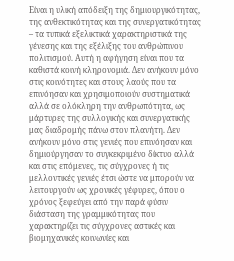Είναι η υλική απόδειξη της δημιουργικότητας, της ανθεκτικότητας και της συνεργατικότητας – τα τυπικά εξελικτικά χαρακτηριστικά της γένεσης και της εξέλιξης του ανθρώπινου πολιτισμού. Αυτή η αφήγηση είναι που τα καθιστά κοινή κληρονομιά. Δεν ανήκουν μόνο στις κοινότητες και στους λαούς που τα επινόησαν και χρησιμοποιούν συστηματικά αλλά σε ολόκληρη την ανθρωπότητα, ως μάρτυρες της συλλογικής και συνεργατικής μας διαδρομής πάνω στον πλανήτη. Δεν ανήκουν μόνο στις γενιές που επινόησαν και δημιούργησαν το συγκεκριμένο δίκτυο αλλά και στις επόμενες, τις σύγχρονες ή τις μελλοντικές γενιές έτσι ώστε να μπορούν να λειτουργούν ως χρονικές γέφυρες, όπου ο χρόνος ξεφεύγει από την παρά φύσιν διάσταση της γραμμικότητας που χαρακτηρίζει τις σύγχρονες αστικές και βιομηχανικές κοινωνίες και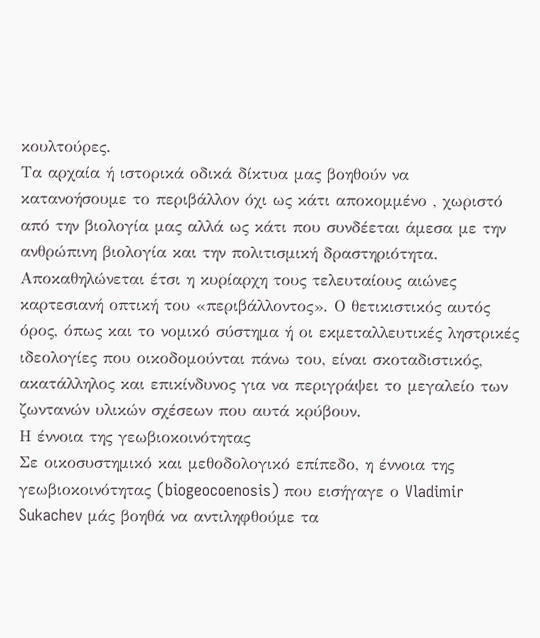κουλτούρες.
Τα αρχαία ή ιστορικά οδικά δίκτυα μας βοηθούν να κατανοήσουμε το περιβάλλον όχι ως κάτι αποκομμένο , χωριστό από την βιολογία μας αλλά ως κάτι που συνδέεται άμεσα με την ανθρώπινη βιολογία και την πολιτισμική δραστηριότητα. Αποκαθηλώνεται έτσι η κυρίαρχη τους τελευταίους αιώνες καρτεσιανή οπτική του «περιβάλλοντος». Ο θετικιστικός αυτός όρος, όπως και το νομικό σύστημα ή οι εκμεταλλευτικές ληστρικές ιδεολογίες που οικοδομούνται πάνω του, είναι σκοταδιστικός, ακατάλληλος και επικίνδυνος για να περιγράψει το μεγαλείο των ζωντανών υλικών σχέσεων που αυτά κρύβουν.
Η έννοια της γεωβιοκοινότητας
Σε οικοσυστημικό και μεθοδολογικό επίπεδο, η έννοια της γεωβιοκοινότητας (biogeocoenosis) που εισήγαγε ο Vladimir Sukachev μάς βοηθά να αντιληφθούμε τα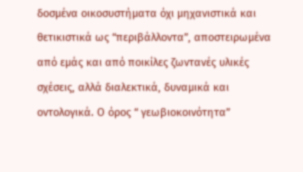δοσμένα οικοσυστήματα όχι μηχανιστικά και θετικιστικά ως “περιβάλλοντα”, αποστειρωμένα από εμάς και από ποικίλες ζωντανές υλικές σχέσεις, αλλά διαλεκτικά, δυναμικά και οντολογικά. Ο όρος “ γεωβιοκοινότητα”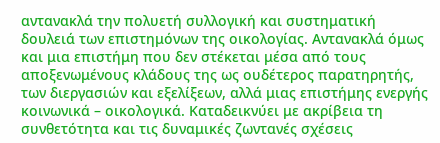αντανακλά την πολυετή συλλογική και συστηματική δουλειά των επιστημόνων της οικολογίας. Αντανακλά όμως και μια επιστήμη που δεν στέκεται μέσα από τους αποξενωμένους κλάδους της ως ουδέτερος παρατηρητής, των διεργασιών και εξελίξεων, αλλά μιας επιστήμης ενεργής κοινωνικά – οικολογικά. Καταδεικνύει με ακρίβεια τη συνθετότητα και τις δυναμικές ζωντανές σχέσεις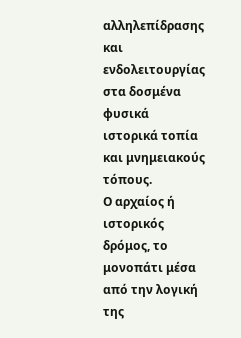αλληλεπίδρασης και ενδολειτουργίας στα δοσμένα φυσικά ιστορικά τοπία και μνημειακούς τόπους.
Ο αρχαίος ή ιστορικός δρόμος, το μονοπάτι μέσα από την λογική της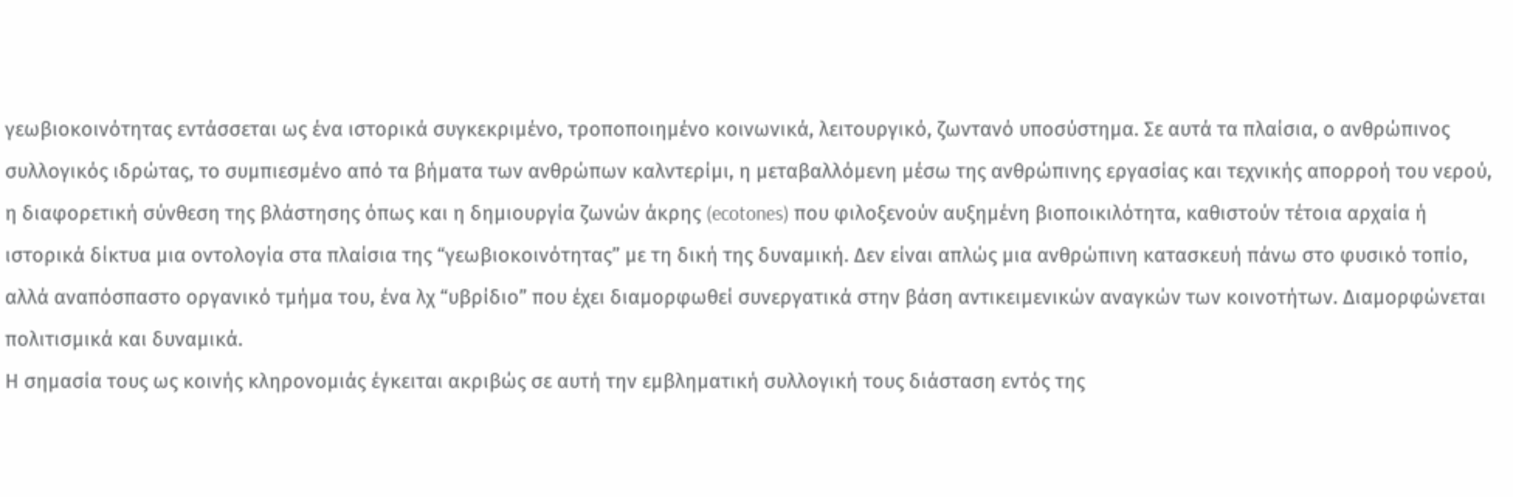γεωβιοκοινότητας εντάσσεται ως ένα ιστορικά συγκεκριμένο, τροποποιημένο κοινωνικά, λειτουργικό, ζωντανό υποσύστημα. Σε αυτά τα πλαίσια, ο ανθρώπινος συλλογικός ιδρώτας, το συμπιεσμένο από τα βήματα των ανθρώπων καλντερίμι, η μεταβαλλόμενη μέσω της ανθρώπινης εργασίας και τεχνικής απορροή του νερού, η διαφορετική σύνθεση της βλάστησης όπως και η δημιουργία ζωνών άκρης (ecotones) που φιλοξενούν αυξημένη βιοποικιλότητα, καθιστούν τέτοια αρχαία ή ιστορικά δίκτυα μια οντολογία στα πλαίσια της “γεωβιοκοινότητας” με τη δική της δυναμική. Δεν είναι απλώς μια ανθρώπινη κατασκευή πάνω στο φυσικό τοπίο, αλλά αναπόσπαστο οργανικό τμήμα του, ένα λχ “υβρίδιο” που έχει διαμορφωθεί συνεργατικά στην βάση αντικειμενικών αναγκών των κοινοτήτων. Διαμορφώνεται πολιτισμικά και δυναμικά.
Η σημασία τους ως κοινής κληρονομιάς έγκειται ακριβώς σε αυτή την εμβληματική συλλογική τους διάσταση εντός της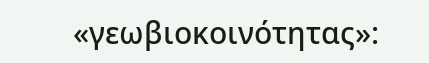«γεωβιοκοινότητας»: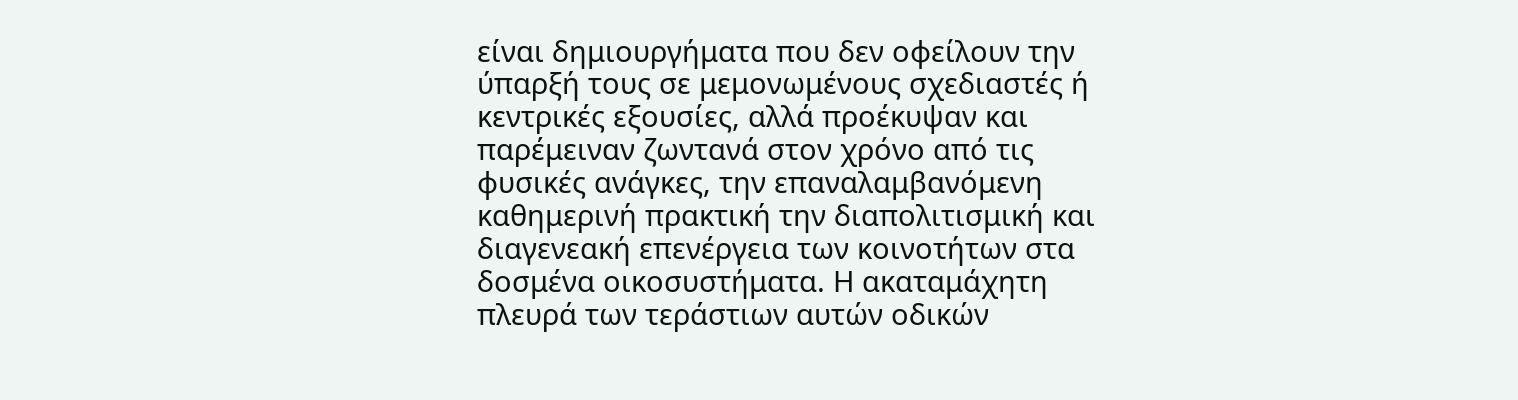είναι δημιουργήματα που δεν οφείλουν την ύπαρξή τους σε μεμονωμένους σχεδιαστές ή κεντρικές εξουσίες, αλλά προέκυψαν και παρέμειναν ζωντανά στον χρόνο από τις φυσικές ανάγκες, την επαναλαμβανόμενη καθημερινή πρακτική την διαπολιτισμική και διαγενεακή επενέργεια των κοινοτήτων στα δοσμένα οικοσυστήματα. Η ακαταμάχητη πλευρά των τεράστιων αυτών οδικών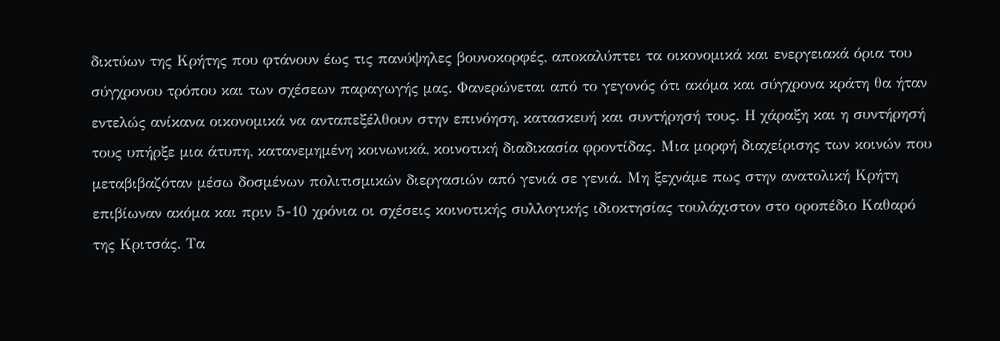δικτύων της Κρήτης που φτάνουν έως τις πανύψηλες βουνοκορφές, αποκαλύπτει τα οικονομικά και ενεργειακά όρια του σύγχρονου τρόπου και των σχέσεων παραγωγής μας. Φανερώνεται από το γεγονός ότι ακόμα και σύγχρονα κράτη θα ήταν εντελώς ανίκανα οικονομικά να ανταπεξέλθουν στην επινόηση, κατασκευή και συντήρησή τους. Η χάραξη και η συντήρησή τους υπήρξε μια άτυπη, κατανεμημένη κοινωνικά, κοινοτική διαδικασία φροντίδας. Μια μορφή διαχείρισης των κοινών που μεταβιβαζόταν μέσω δοσμένων πολιτισμικών διεργασιών από γενιά σε γενιά. Μη ξεχνάμε πως στην ανατολική Κρήτη επιβίωναν ακόμα και πριν 5-10 χρόνια οι σχέσεις κοινοτικής συλλογικής ιδιοκτησίας τουλάχιστον στο οροπέδιο Καθαρό της Κριτσάς. Τα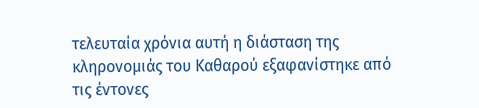τελευταία χρόνια αυτή η διάσταση της κληρονομιάς του Καθαρού εξαφανίστηκε από τις έντονες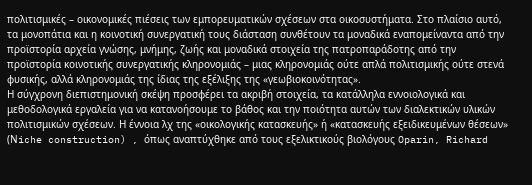πολιτισμικές – οικονομικές πιέσεις των εμπορευματικών σχέσεων στα οικοσυστήματα. Στο πλαίσιο αυτό, τα μονοπάτια και η κοινοτική συνεργατική τους διάσταση συνθέτουν τα μοναδικά εναπομείναντα από την προϊστορία αρχεία γνώσης, μνήμης, ζωής και μοναδικά στοιχεία της πατροπαράδοτης από την προϊστορία κοινοτικής συνεργατικής κληρονομιάς – μιας κληρονομιάς ούτε απλά πολιτισμικής ούτε στενά φυσικής, αλλά κληρονομιάς της ίδιας της εξέλιξης της «γεωβιοκοινότητας».
Η σύγχρονη διεπιστημονική σκέψη προσφέρει τα ακριβή στοιχεία, τα κατάλληλα εννοιολογικά και μεθοδολογικά εργαλεία για να κατανοήσουμε το βάθος και την ποιότητα αυτών των διαλεκτικών υλικών πολιτισμικών σχέσεων. Η έννοια λχ της «οικολογικής κατασκευής» ή «κατασκευής εξειδικευμένων θέσεων» (Νiche construction) , όπως αναπτύχθηκε από τους εξελικτικούς βιολόγους Oparin, Richard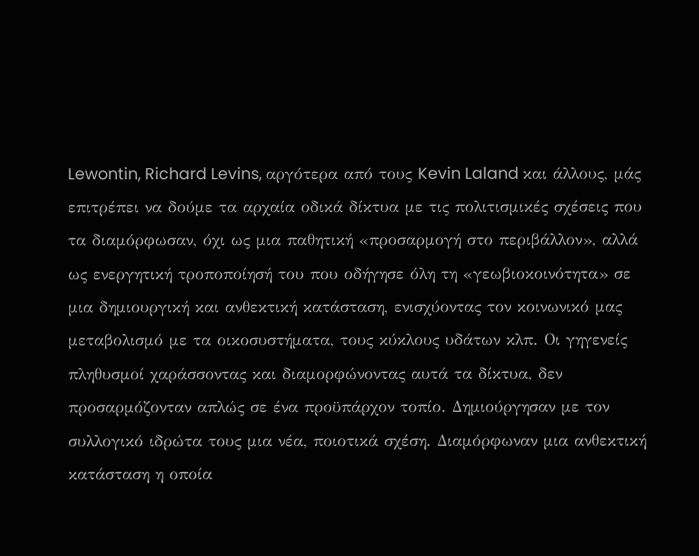Lewontin, Richard Levins, αργότερα από τους Kevin Laland και άλλους, μάς επιτρέπει να δούμε τα αρχαία οδικά δίκτυα με τις πολιτισμικές σχέσεις που τα διαμόρφωσαν, όχι ως μια παθητική «προσαρμογή στο περιβάλλον», αλλά ως ενεργητική τροποποίησή του που οδήγησε όλη τη «γεωβιοκοινότητα» σε μια δημιουργική και ανθεκτική κατάσταση, ενισχύοντας τον κοινωνικό μας μεταβολισμό με τα οικοσυστήματα, τους κύκλους υδάτων κλπ. Οι γηγενείς πληθυσμοί χαράσσοντας και διαμορφώνοντας αυτά τα δίκτυα, δεν προσαρμόζονταν απλώς σε ένα προϋπάρχον τοπίο. Δημιούργησαν με τον συλλογικό ιδρώτα τους μια νέα, ποιοτικά σχέση. Διαμόρφωναν μια ανθεκτική κατάσταση η οποία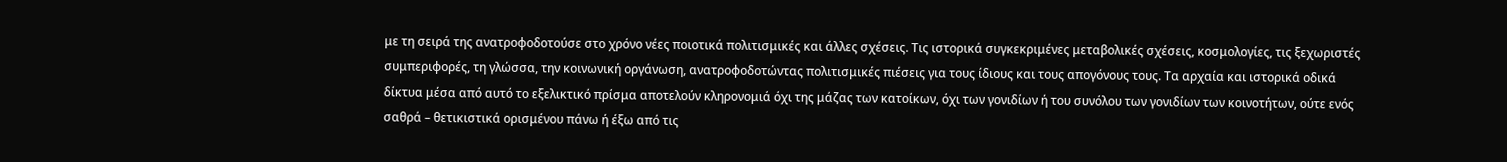με τη σειρά της ανατροφοδοτούσε στο χρόνο νέες ποιοτικά πολιτισμικές και άλλες σχέσεις. Τις ιστορικά συγκεκριμένες μεταβολικές σχέσεις, κοσμολογίες, τις ξεχωριστές συμπεριφορές, τη γλώσσα, την κοινωνική οργάνωση, ανατροφοδοτώντας πολιτισμικές πιέσεις για τους ίδιους και τους απογόνους τους. Τα αρχαία και ιστορικά οδικά δίκτυα μέσα από αυτό το εξελικτικό πρίσμα αποτελούν κληρονομιά όχι της μάζας των κατοίκων, όχι των γονιδίων ή του συνόλου των γονιδίων των κοινοτήτων, ούτε ενός σαθρά – θετικιστικά ορισμένου πάνω ή έξω από τις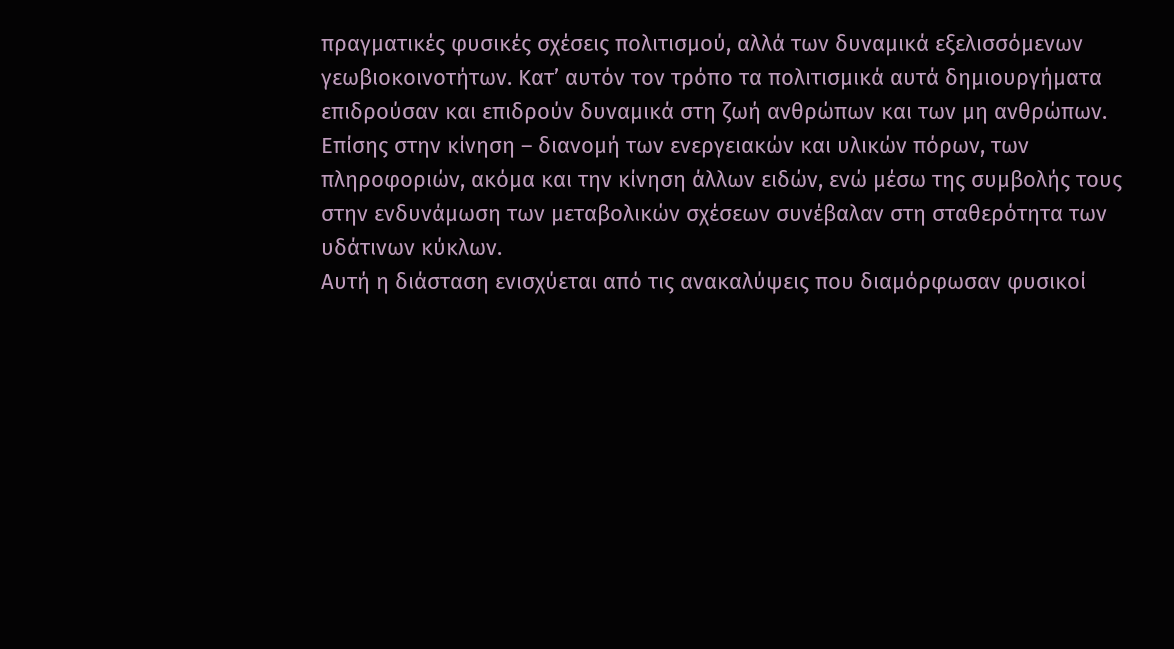πραγματικές φυσικές σχέσεις πολιτισμού, αλλά των δυναμικά εξελισσόμενων γεωβιοκοινοτήτων. Κατ’ αυτόν τον τρόπο τα πολιτισμικά αυτά δημιουργήματα επιδρούσαν και επιδρούν δυναμικά στη ζωή ανθρώπων και των μη ανθρώπων. Επίσης στην κίνηση – διανομή των ενεργειακών και υλικών πόρων, των πληροφοριών, ακόμα και την κίνηση άλλων ειδών, ενώ μέσω της συμβολής τους στην ενδυνάμωση των μεταβολικών σχέσεων συνέβαλαν στη σταθερότητα των υδάτινων κύκλων.
Αυτή η διάσταση ενισχύεται από τις ανακαλύψεις που διαμόρφωσαν φυσικοί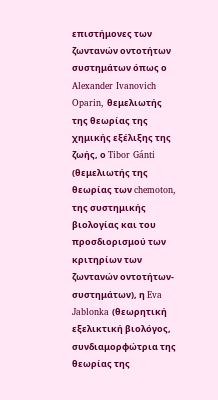επιστήμονες των ζωντανών οντοτήτων συστημάτων όπως ο Alexander Ivanovich Oparin, θεμελιωτής της θεωρίας της χημικής εξέλιξης της ζωής, ο Tibor Gánti (θεμελιωτής της θεωρίας των chemoton, της συστημικής βιολογίας και του προσδιορισμού των κριτηρίων των ζωντανών οντοτήτων-συστημάτων), η Eva Jablonka (θεωρητική εξελικτική βιολόγος, συνδιαμορφώτρια της θεωρίας της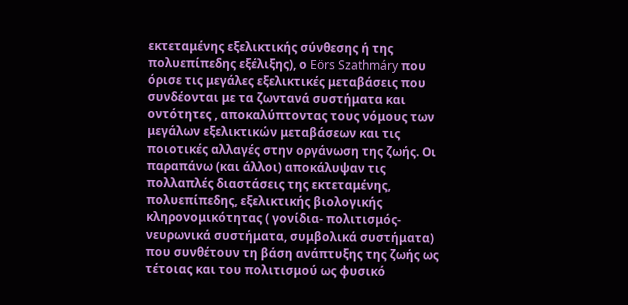εκτεταμένης εξελικτικής σύνθεσης ή της πολυεπίπεδης εξέλιξης), ο Eörs Szathmáry που όρισε τις μεγάλες εξελικτικές μεταβάσεις που συνδέονται με τα ζωντανά συστήματα και οντότητες , αποκαλύπτοντας τους νόμους των μεγάλων εξελικτικών μεταβάσεων και τις ποιοτικές αλλαγές στην οργάνωση της ζωής. Οι παραπάνω (και άλλοι) αποκάλυψαν τις πολλαπλές διαστάσεις της εκτεταμένης, πολυεπίπεδης, εξελικτικής βιολογικής κληρονομικότητας ( γονίδια- πολιτισμός- νευρωνικά συστήματα, συμβολικά συστήματα) που συνθέτουν τη βάση ανάπτυξης της ζωής ως τέτοιας και του πολιτισμού ως φυσικό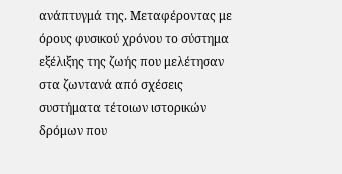ανάπτυγμά της. Μεταφέροντας με όρους φυσικού χρόνου το σύστημα εξέλιξης της ζωής που μελέτησαν στα ζωντανά από σχέσεις συστήματα τέτοιων ιστορικών δρόμων που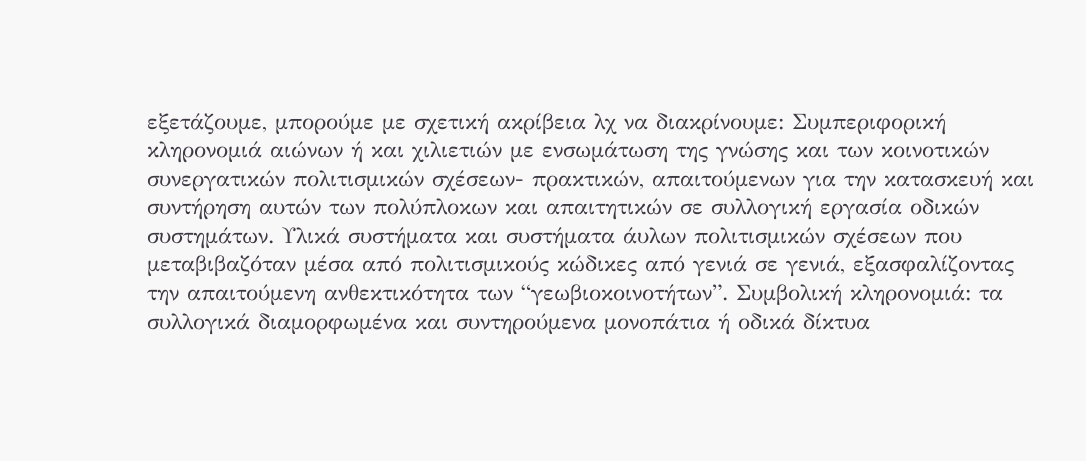εξετάζουμε, μπορούμε με σχετική ακρίβεια λχ να διακρίνουμε: Συμπεριφορική κληρονομιά αιώνων ή και χιλιετιών με ενσωμάτωση της γνώσης και των κοινοτικών συνεργατικών πολιτισμικών σχέσεων- πρακτικών, απαιτούμενων για την κατασκευή και συντήρηση αυτών των πολύπλοκων και απαιτητικών σε συλλογική εργασία οδικών συστημάτων. Υλικά συστήματα και συστήματα άυλων πολιτισμικών σχέσεων που μεταβιβαζόταν μέσα από πολιτισμικούς κώδικες από γενιά σε γενιά, εξασφαλίζοντας την απαιτούμενη ανθεκτικότητα των “γεωβιοκοινοτήτων”. Συμβολική κληρονομιά: τα συλλογικά διαμορφωμένα και συντηρούμενα μονοπάτια ή οδικά δίκτυα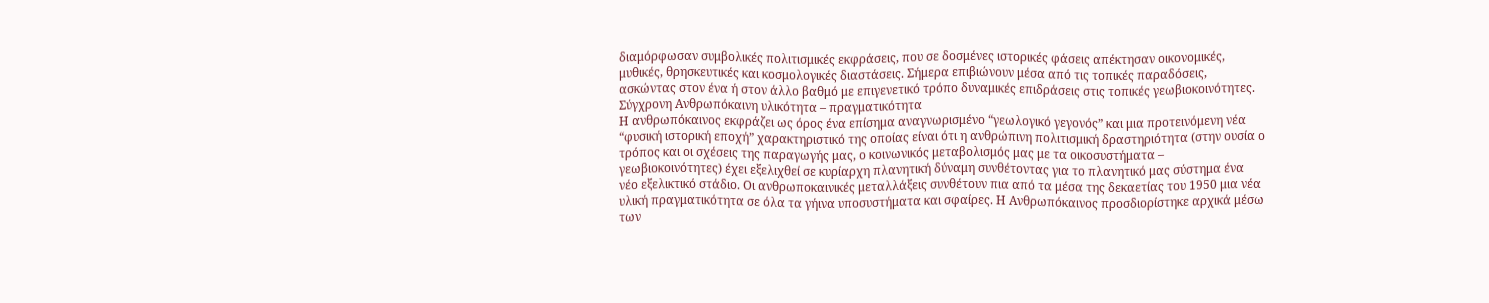διαμόρφωσαν συμβολικές πολιτισμικές εκφράσεις, που σε δοσμένες ιστορικές φάσεις απέκτησαν οικονομικές, μυθικές, θρησκευτικές και κοσμολογικές διαστάσεις. Σήμερα επιβιώνουν μέσα από τις τοπικές παραδόσεις, ασκώντας στον ένα ή στον άλλο βαθμό με επιγενετικό τρόπο δυναμικές επιδράσεις στις τοπικές γεωβιοκοινότητες.
Σύγχρονη Ανθρωπόκαινη υλικότητα – πραγματικότητα
Η ανθρωπόκαινος εκφράζει ως όρος ένα επίσημα αναγνωρισμένο “γεωλογικό γεγονός” και μια προτεινόμενη νέα “φυσική ιστορική εποχή” χαρακτηριστικό της οποίας είναι ότι η ανθρώπινη πολιτισμική δραστηριότητα (στην ουσία ο τρόπος και οι σχέσεις της παραγωγής μας, ο κοινωνικός μεταβολισμός μας με τα οικοσυστήματα – γεωβιοκοινότητες) έχει εξελιχθεί σε κυρίαρχη πλανητική δύναμη συνθέτοντας για το πλανητικό μας σύστημα ένα νέο εξελικτικό στάδιο. Οι ανθρωποκαινικές μεταλλάξεις συνθέτουν πια από τα μέσα της δεκαετίας του 1950 μια νέα υλική πραγματικότητα σε όλα τα γήινα υποσυστήματα και σφαίρες. Η Ανθρωπόκαινος προσδιορίστηκε αρχικά μέσω των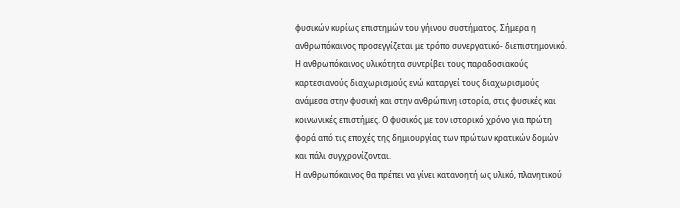φυσικών κυρίως επιστημών του γήινου συστήματος. Σήμερα η ανθρωπόκαινος προσεγγίζεται με τρόπο συνεργατικό- διεπιστημονικό. Η ανθρωπόκαινος υλικότητα συντρίβει τους παραδοσιακούς καρτεσιανούς διαχωρισμούς ενώ καταργεί τους διαχωρισμούς ανάμεσα στην φυσική και στην ανθρώπινη ιστορία, στις φυσικές και κοινωνικές επιστήμες. Ο φυσικός με τον ιστορικό χρόνο για πρώτη φορά από τις εποχές της δημιουργίας των πρώτων κρατικών δομών και πάλι συγχρονίζονται.
Η ανθρωπόκαινος θα πρέπει να γίνει κατανοητή ως υλικό, πλανητικού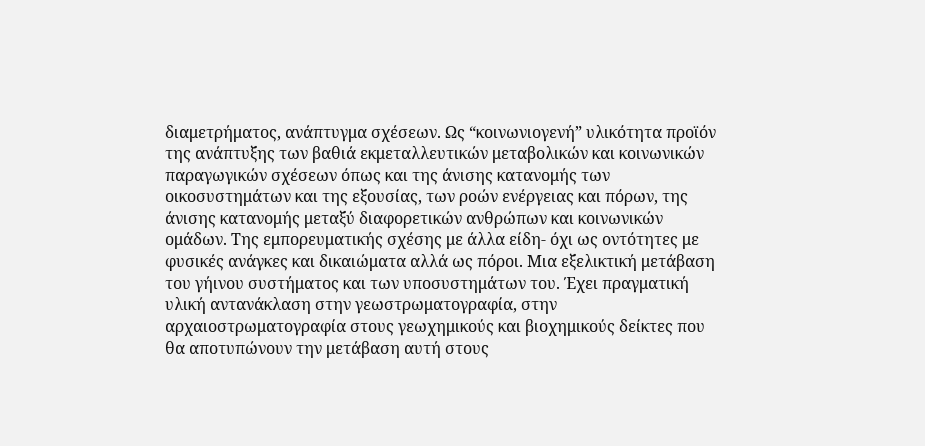διαμετρήματος, ανάπτυγμα σχέσεων. Ως “κοινωνιογενή” υλικότητα προϊόν της ανάπτυξης των βαθιά εκμεταλλευτικών μεταβολικών και κοινωνικών παραγωγικών σχέσεων όπως και της άνισης κατανομής των οικοσυστημάτων και της εξουσίας, των ροών ενέργειας και πόρων, της άνισης κατανομής μεταξύ διαφορετικών ανθρώπων και κοινωνικών ομάδων. Της εμπορευματικής σχέσης με άλλα είδη- όχι ως οντότητες με φυσικές ανάγκες και δικαιώματα αλλά ως πόροι. Μια εξελικτική μετάβαση του γήινου συστήματος και των υποσυστημάτων του. Έχει πραγματική υλική αντανάκλαση στην γεωστρωματογραφία, στην αρχαιοστρωματογραφία στους γεωχημικούς και βιοχημικούς δείκτες που θα αποτυπώνουν την μετάβαση αυτή στους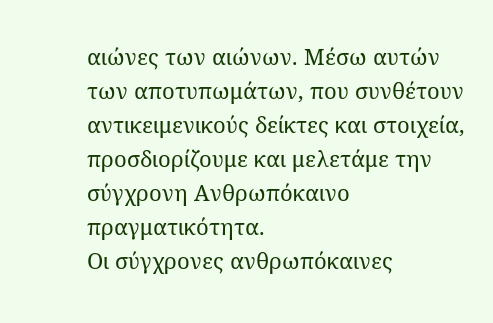αιώνες των αιώνων. Μέσω αυτών των αποτυπωμάτων, που συνθέτουν αντικειμενικούς δείκτες και στοιχεία, προσδιορίζουμε και μελετάμε την σύγχρονη Ανθρωπόκαινο πραγματικότητα.
Οι σύγχρονες ανθρωπόκαινες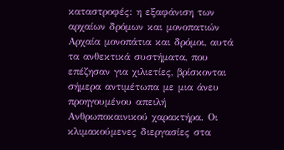καταστροφές: η εξαφάνιση των αρχαίων δρόμων και μονοπατιών
Αρχαία μονοπάτια και δρόμοι, αυτά τα ανθεκτικά συστήματα, που επέζησαν για χιλιετίες, βρίσκονται σήμερα αντιμέτωπα με μια άνευ προηγουμένου απειλή Ανθρωποκαινικού χαρακτήρα. Οι κλιμακούμενες διεργασίες στα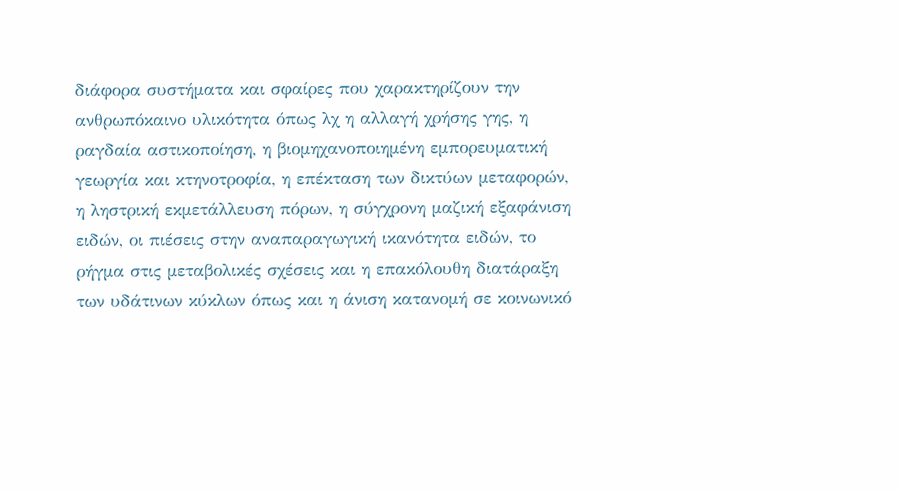διάφορα συστήματα και σφαίρες που χαρακτηρίζουν την ανθρωπόκαινο υλικότητα όπως λχ η αλλαγή χρήσης γης, η ραγδαία αστικοποίηση, η βιομηχανοποιημένη εμπορευματική γεωργία και κτηνοτροφία, η επέκταση των δικτύων μεταφορών, η ληστρική εκμετάλλευση πόρων, η σύγχρονη μαζική εξαφάνιση ειδών, οι πιέσεις στην αναπαραγωγική ικανότητα ειδών, το ρήγμα στις μεταβολικές σχέσεις και η επακόλουθη διατάραξη των υδάτινων κύκλων όπως και η άνιση κατανομή σε κοινωνικό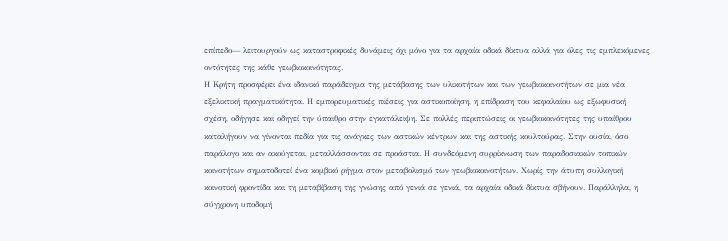επίπεδο— λειτουργούν ως καταστροφικές δυνάμεις όχι μόνο για τα αρχαία οδικά δίκτυα αλλά για όλες τις εμπλεκόμενες οντότητες της κάθε γεωβιοκοινότητας.
Η Κρήτη προσφέρει ένα ιδανικό παράδειγμα της μετάβασης των υλικοτήτων και των γεωβιοκοινοτήτων σε μια νέα εξελικτική πραγματικότητα. Η εμπορευματικές πιέσεις για αστικοποίηση, η επίδραση του κεφαλαίου ως εξωφυσική σχέση, οδήγησε και οδηγεί την ύπαιθρο στην εγκατάλειψη. Σε πολλές περιπτώσεις οι γεωβιοκοινότητες της υπαίθρου καταλήγουν να γίνονται πεδία για τις ανάγκες των αστικών κέντρων και της αστικής κουλτούρας. Στην ουσία, όσο παράλογο και αν ακούγεται, μεταλλάσσονται σε προάστια. Η συνδεόμενη συρρίκνωση των παραδοσιακών τοπικών κοινοτήτων σηματοδοτεί ένα κομβικό ρήγμα στον μεταβολισμό των γεωβιοκοινοτήτων. Χωρίς την άτυπη συλλογική κοινοτική φροντίδα και τη μεταβίβαση της γνώσης από γενιά σε γενιά, τα αρχαία οδικά δίκτυα σβήνουν. Παράλληλα, η σύγχρονη υποδομή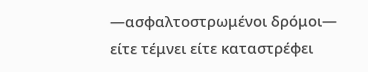—ασφαλτοστρωμένοι δρόμοι— είτε τέμνει είτε καταστρέφει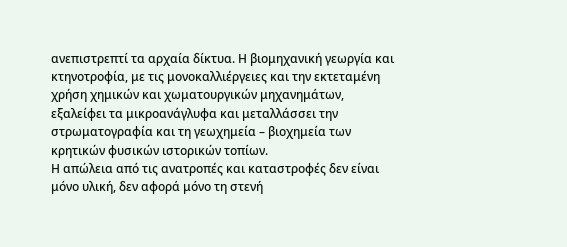ανεπιστρεπτί τα αρχαία δίκτυα. Η βιομηχανική γεωργία και κτηνοτροφία, με τις μονοκαλλιέργειες και την εκτεταμένη χρήση χημικών και χωματουργικών μηχανημάτων, εξαλείφει τα μικροανάγλυφα και μεταλλάσσει την στρωματογραφία και τη γεωχημεία – βιοχημεία των κρητικών φυσικών ιστορικών τοπίων.
Η απώλεια από τις ανατροπές και καταστροφές δεν είναι μόνο υλική, δεν αφορά μόνο τη στενή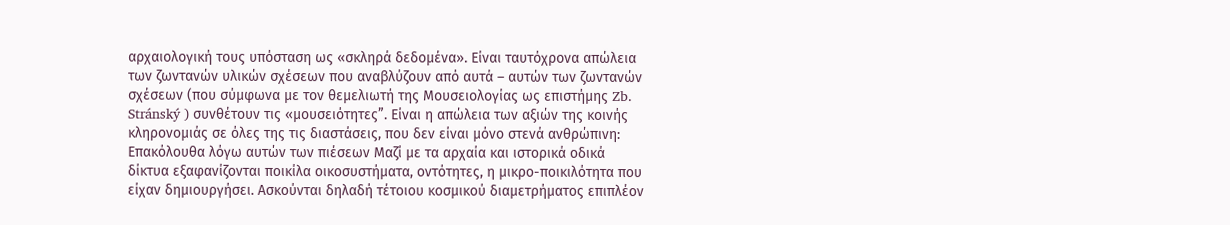αρχαιολογική τους υπόσταση ως «σκληρά δεδομένα». Είναι ταυτόχρονα απώλεια των ζωντανών υλικών σχέσεων που αναβλύζουν από αυτά – αυτών των ζωντανών σχέσεων (που σύμφωνα με τον θεμελιωτή της Μουσειολογίας ως επιστήμης Zb. Stránský ) συνθέτουν τις «μουσειότητες”. Είναι η απώλεια των αξιών της κοινής κληρονομιάς σε όλες της τις διαστάσεις, που δεν είναι μόνο στενά ανθρώπινη:
Επακόλουθα λόγω αυτών των πιέσεων Μαζί με τα αρχαία και ιστορικά οδικά δίκτυα εξαφανίζονται ποικίλα οικοσυστήματα, οντότητες, η μικρο-ποικιλότητα που είχαν δημιουργήσει. Ασκούνται δηλαδή τέτοιου κοσμικού διαμετρήματος επιπλέον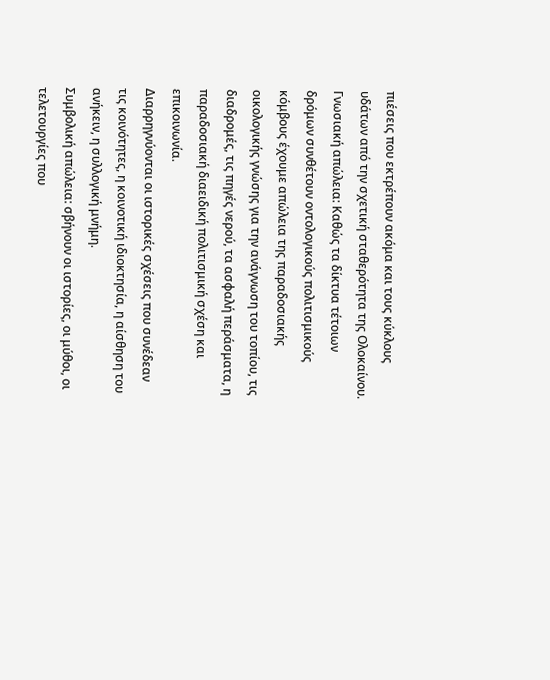πιέσεις που εκτρέπουν ακόμα και τους κύκλους υδάτων από την σχετική σταθερότητα της Ολοκαίνου.
Γνωσιακή απώλεια: Καθώς τα δίκτυα τέτοιων δρόμων συνθέτουν οντολογικούς πολιτισμικούς κόμβους έχουμε απώλεια της παραδοσιακής οικολογικής γνώσης για την ανάγνωση του τοπίου, τις διαδρομές, τις πηγές νερού, τα ασφαλή περάσματα, η παραδοσιακή διαειδική πολιτισμική σχέση και επικοινωνία.
Διαρρηγνύονται οι ιστορικές σχέσεις που συνέδεαν τις κοινότητες, η κοινοτική ιδιοκτησία, η αίσθηση του ανήκειν, η συλλογική μνήμη.
Συμβολική απώλεια: σβήνουν οι ιστορίες, οι μύθοι, οι τελετουργίες που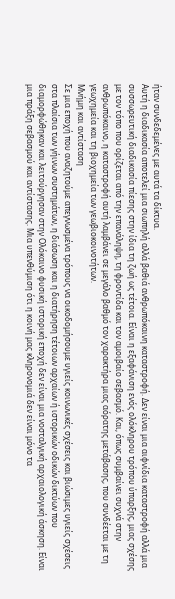ήταν συνδεδεμένες με αυτά τα δίκτυα.
Αυτή η διαδικασία αποτελεί μια σιωπηλή αλλά βαθιά ανθρωπόκαινη καταστροφή. Δεν είναι μια αιφνίδια καταστροφή αλλά μια συσσωρευτική διαδικασία πίεσης στην ίδια τη ζωή ως τέτοια. Είναι η εξαφάνιση ενός ολόκληρου τρόπου ύπαρξης, μιας σχέσης με τον τόπο που ορίζεται από την επανάληψη, τη φροντίδα και τον αμοιβαίο σεβασμό. Και, όπως συμβαίνει συχνά στην ανθρωπόκαινο, η καταστροφή αυτή λαμβάνει σε μεγάλο βαθμό τον χαρακτήρα μιας αόρατης μετάβασης, που συνδέεται με τη γεωχημεία και τη βιοχημεία των γεωβιοκοινοτήτων.
Μνήμη και αντίσταση
Σε μια εποχή που αναζητούμε απεγνωσμένα τρόπους να οικοδομήσουμε υγιείς κοινωνικές σχέσεις και βιώσιμες υγιείς σχέσεις στα πλαίσια των γήινων συστημάτων, η διάσωση και η διατήρηση τέτοιων αρχαίων ή ιστορικών οδικών δικτύων που διαμορφώθηκαν και λειτούργησαν στην Ολόκαινο φυσική ιστορική εποχή δεν είναι μια νοσταλγική αρχαιολογική άσκηση. Είναι μια πράξη σεβασμού και αντίστασης. Μια υπενθύμιση ότι η κοινή μας κληρονομιά δεν είναι μόνο τα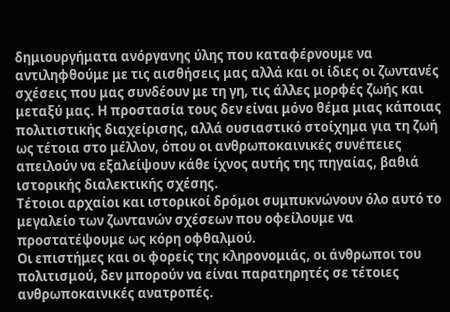δημιουργήματα ανόργανης ύλης που καταφέρνουμε να αντιληφθούμε με τις αισθήσεις μας αλλά και οι ίδιες οι ζωντανές σχέσεις που μας συνδέουν με τη γη, τις άλλες μορφές ζωής και μεταξύ μας. Η προστασία τους δεν είναι μόνο θέμα μιας κάποιας πολιτιστικής διαχείρισης, αλλά ουσιαστικό στοίχημα για τη ζωή ως τέτοια στο μέλλον, όπου οι ανθρωποκαινικές συνέπειες απειλούν να εξαλείψουν κάθε ίχνος αυτής της πηγαίας, βαθιά ιστορικής διαλεκτικής σχέσης.
Τέτοιοι αρχαίοι και ιστορικοί δρόμοι συμπυκνώνουν όλο αυτό το μεγαλείο των ζωντανών σχέσεων που οφείλουμε να προστατέψουμε ως κόρη οφθαλμού.
Οι επιστήμες και οι φορείς της κληρονομιάς, οι άνθρωποι του πολιτισμού, δεν μπορούν να είναι παρατηρητές σε τέτοιες ανθρωποκαινικές ανατροπές.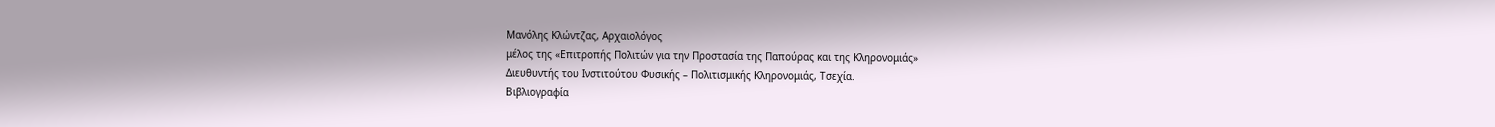Μανόλης Κλώντζας, Αρχαιολόγος
μέλος της «Επιτροπής Πολιτών για την Προστασία της Παπούρας και της Κληρονομιάς»
Διευθυντής του Ινστιτούτου Φυσικής – Πολιτισμικής Κληρονομιάς, Τσεχία.
Βιβλιογραφία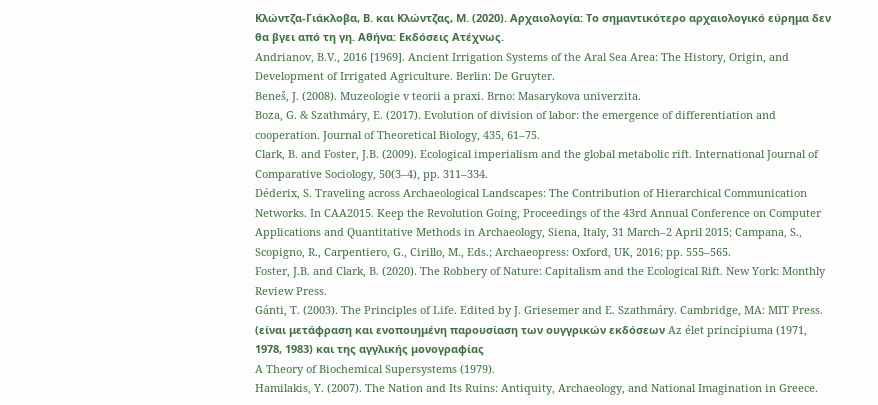Κλώντζα‑Γιάκλοβα, Β. και Κλώντζας, Μ. (2020). Αρχαιολογία: Το σημαντικότερο αρχαιολογικό εύρημα δεν θα βγει από τη γη. Αθήνα: Εκδόσεις Ατέχνως.
Andrianov, B.V., 2016 [1969]. Ancient Irrigation Systems of the Aral Sea Area: The History, Origin, and Development of Irrigated Agriculture. Berlin: De Gruyter.
Beneš, J. (2008). Muzeologie v teorii a praxi. Brno: Masarykova univerzita.
Boza, G. & Szathmáry, E. (2017). Evolution of division of labor: the emergence of differentiation and cooperation. Journal of Theoretical Biology, 435, 61–75.
Clark, B. and Foster, J.B. (2009). Ecological imperialism and the global metabolic rift. International Journal of Comparative Sociology, 50(3–4), pp. 311–334.
Déderix, S. Traveling across Archaeological Landscapes: The Contribution of Hierarchical Communication Networks. In CAA2015. Keep the Revolution Going, Proceedings of the 43rd Annual Conference on Computer Applications and Quantitative Methods in Archaeology, Siena, Italy, 31 March–2 April 2015; Campana, S., Scopigno, R., Carpentiero, G., Cirillo, M., Eds.; Archaeopress: Oxford, UK, 2016; pp. 555–565.
Foster, J.B. and Clark, B. (2020). The Robbery of Nature: Capitalism and the Ecological Rift. New York: Monthly Review Press.
Gánti, T. (2003). The Principles of Life. Edited by J. Griesemer and E. Szathmáry. Cambridge, MA: MIT Press. (είναι μετάφραση και ενοποιημένη παρουσίαση των ουγγρικών εκδόσεων Az élet princípiuma (1971, 1978, 1983) και της αγγλικής μονογραφίας
A Theory of Biochemical Supersystems (1979).
Hamilakis, Y. (2007). The Nation and Its Ruins: Antiquity, Archaeology, and National Imagination in Greece.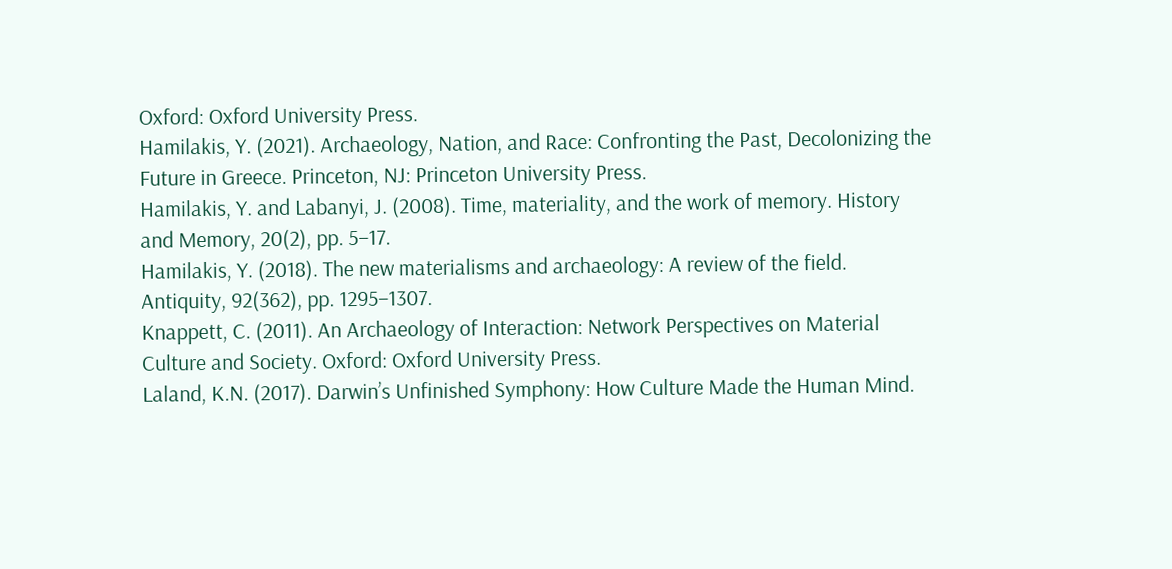Oxford: Oxford University Press.
Hamilakis, Y. (2021). Archaeology, Nation, and Race: Confronting the Past, Decolonizing the Future in Greece. Princeton, NJ: Princeton University Press.
Hamilakis, Y. and Labanyi, J. (2008). Time, materiality, and the work of memory. History and Memory, 20(2), pp. 5–17.
Hamilakis, Y. (2018). The new materialisms and archaeology: A review of the field. Antiquity, 92(362), pp. 1295–1307.
Knappett, C. (2011). An Archaeology of Interaction: Network Perspectives on Material Culture and Society. Oxford: Oxford University Press.
Laland, K.N. (2017). Darwin’s Unfinished Symphony: How Culture Made the Human Mind.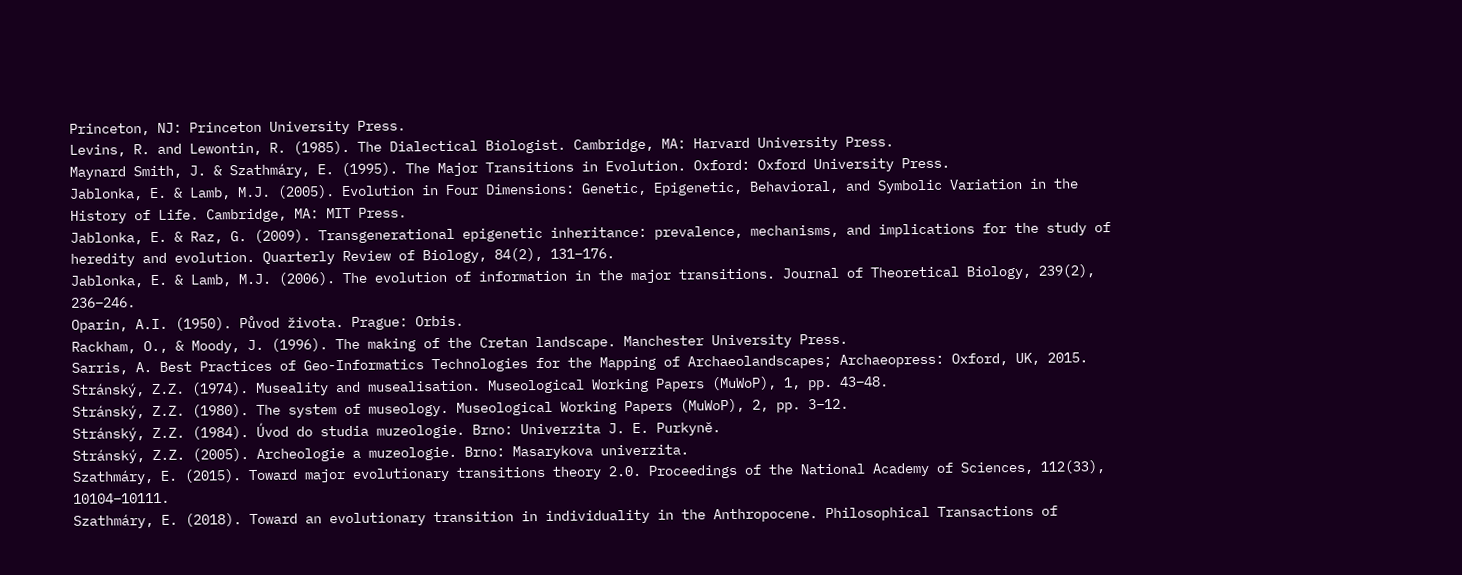Princeton, NJ: Princeton University Press.
Levins, R. and Lewontin, R. (1985). The Dialectical Biologist. Cambridge, MA: Harvard University Press.
Maynard Smith, J. & Szathmáry, E. (1995). The Major Transitions in Evolution. Oxford: Oxford University Press.
Jablonka, E. & Lamb, M.J. (2005). Evolution in Four Dimensions: Genetic, Epigenetic, Behavioral, and Symbolic Variation in the History of Life. Cambridge, MA: MIT Press.
Jablonka, E. & Raz, G. (2009). Transgenerational epigenetic inheritance: prevalence, mechanisms, and implications for the study of heredity and evolution. Quarterly Review of Biology, 84(2), 131–176.
Jablonka, E. & Lamb, M.J. (2006). The evolution of information in the major transitions. Journal of Theoretical Biology, 239(2), 236–246.
Oparin, A.I. (1950). Původ života. Prague: Orbis.
Rackham, O., & Moody, J. (1996). The making of the Cretan landscape. Manchester University Press.
Sarris, A. Best Practices of Geo-Informatics Technologies for the Mapping of Archaeolandscapes; Archaeopress: Oxford, UK, 2015.
Stránský, Z.Z. (1974). Museality and musealisation. Museological Working Papers (MuWoP), 1, pp. 43–48.
Stránský, Z.Z. (1980). The system of museology. Museological Working Papers (MuWoP), 2, pp. 3–12.
Stránský, Z.Z. (1984). Úvod do studia muzeologie. Brno: Univerzita J. E. Purkyně.
Stránský, Z.Z. (2005). Archeologie a muzeologie. Brno: Masarykova univerzita.
Szathmáry, E. (2015). Toward major evolutionary transitions theory 2.0. Proceedings of the National Academy of Sciences, 112(33), 10104–10111.
Szathmáry, E. (2018). Toward an evolutionary transition in individuality in the Anthropocene. Philosophical Transactions of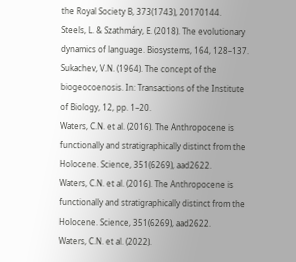the Royal Society B, 373(1743), 20170144.
Steels, L. & Szathmáry, E. (2018). The evolutionary dynamics of language. Biosystems, 164, 128–137.
Sukachev, V.N. (1964). The concept of the biogeocoenosis. In: Transactions of the Institute of Biology, 12, pp. 1–20.
Waters, C.N. et al. (2016). The Anthropocene is functionally and stratigraphically distinct from the Holocene. Science, 351(6269), aad2622.
Waters, C.N. et al. (2016). The Anthropocene is functionally and stratigraphically distinct from the Holocene. Science, 351(6269), aad2622.
Waters, C.N. et al. (2022).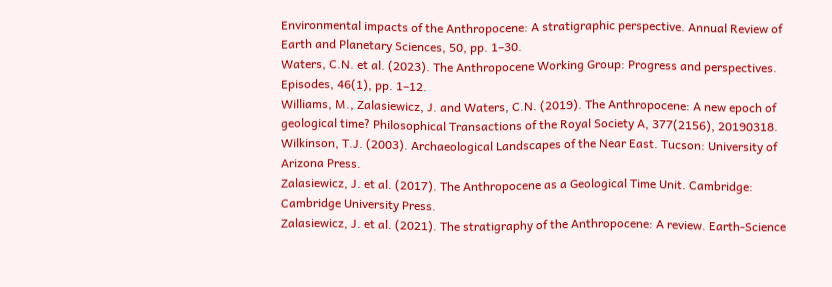Environmental impacts of the Anthropocene: A stratigraphic perspective. Annual Review of Earth and Planetary Sciences, 50, pp. 1–30.
Waters, C.N. et al. (2023). The Anthropocene Working Group: Progress and perspectives. Episodes, 46(1), pp. 1–12.
Williams, M., Zalasiewicz, J. and Waters, C.N. (2019). The Anthropocene: A new epoch of geological time? Philosophical Transactions of the Royal Society A, 377(2156), 20190318.
Wilkinson, T.J. (2003). Archaeological Landscapes of the Near East. Tucson: University of Arizona Press.
Zalasiewicz, J. et al. (2017). The Anthropocene as a Geological Time Unit. Cambridge: Cambridge University Press.
Zalasiewicz, J. et al. (2021). The stratigraphy of the Anthropocene: A review. Earth-Science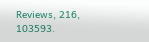Reviews, 216, 103593.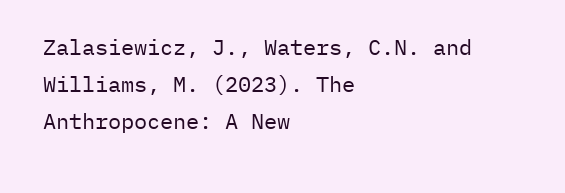Zalasiewicz, J., Waters, C.N. and Williams, M. (2023). The Anthropocene: A New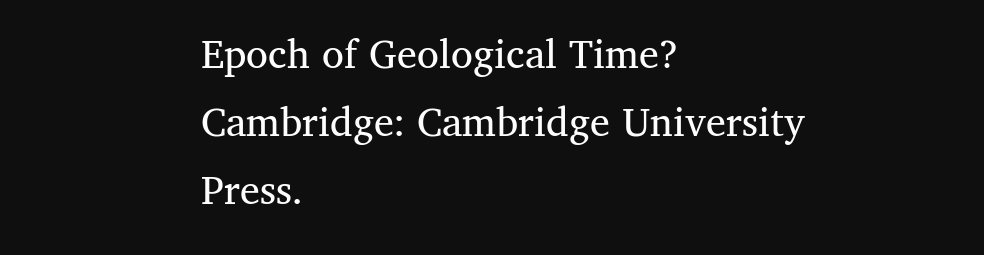Epoch of Geological Time? Cambridge: Cambridge University Press.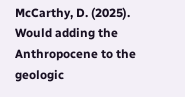McCarthy, D. (2025). Would adding the Anthropocene to the geologic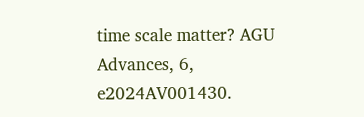time scale matter? AGU Advances, 6, e2024AV001430.